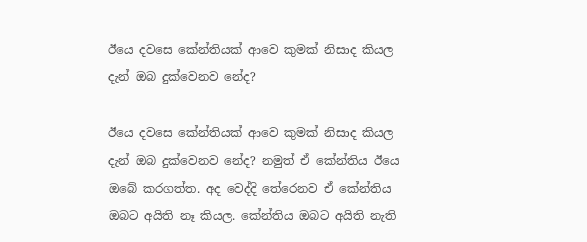ඊයෙ දවසෙ කේන්තියක්‌ ආවෙ කුමක්‌ නිසාද කියල දැන් ඔබ දුක්‌වෙනව නේද?

ඊයෙ දවසෙ කේන්තියක්‌ ආවෙ කුමක්‌ නිසාද කියල දැන් ඔබ දුක්‌වෙනව නේද? නමුත් ඒ කේන්තිය ඊයෙ ඔබේ කරගත්ත. අද වෙද්දි තේරෙනව ඒ කේන්තිය ඔබට අයිති නෑ කියල. කේන්තිය ඔබට අයිති නැති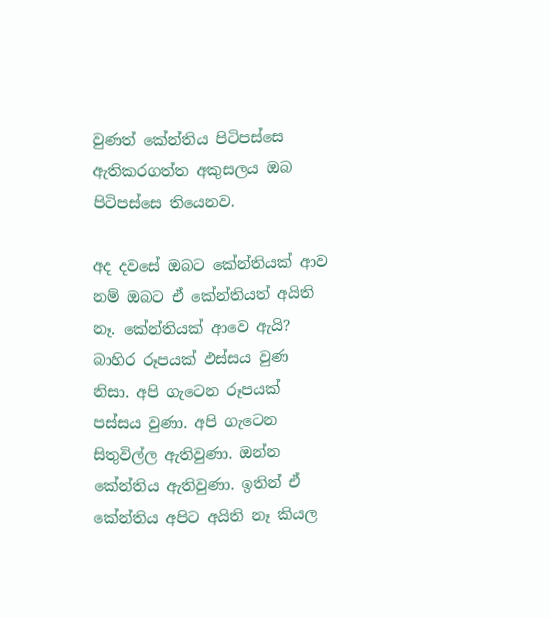වුණත් කේන්තිය පිටිපස්‌සෙ ඇතිකරගත්ත අකුසලය ඔබ පිටිපස්‌සෙ තියෙනව.

අද දවසේ ඔබට කේන්තියක්‌ ආව නම් ඔබට ඒ කේන්තියත් අයිති නෑ. කේන්තියක්‌ ආවෙ ඇයි? බාහිර රූපයක්‌ ඵස්‌සය වුණ නිසා. අපි ගැටෙන රූපයක්‌ පස්‌සය වුණා. අපි ගැටෙන සිතුවිල්ල ඇතිවුණා. ඔන්න කේන්තිය ඇතිවුණා. ඉතින් ඒ කේන්තිය අපිට අයිති නෑ කියල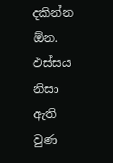දකින්න ඕන. ඵස්‌සය නිසා ඇති වුණ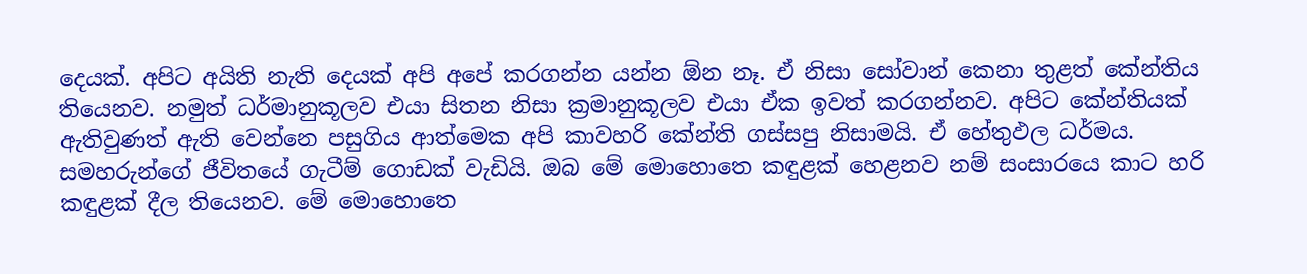දෙයක්‌. අපිට අයිති නැති දෙයක්‌ අපි අපේ කරගන්න යන්න ඕන නෑ. ඒ නිසා සෝවාන් කෙනා තුළත් කේන්තිය තියෙනව. නමුත් ධර්මානුකූලව එයා සිතන නිසා ක්‍රමානුකූලව එයා ඒක ඉවත් කරගන්නව. අපිට කේන්තියක්‌ ඇතිවුණත් ඇති වෙන්නෙ පසුගිය ආත්මෙක අපි කාවහරි කේන්ති ගස්‌සපු නිසාමයි. ඒ හේතුඵල ධර්මය. සමහරුන්ගේ ජීවිතයේ ගැටීම් ගොඩක්‌ වැඩියි. ඔබ මේ මොහොතෙ කඳුළක්‌ හෙළනව නම් සංසාරයෙ කාට හරි කඳුළක්‌ දීල තියෙනව. මේ මොහොතෙ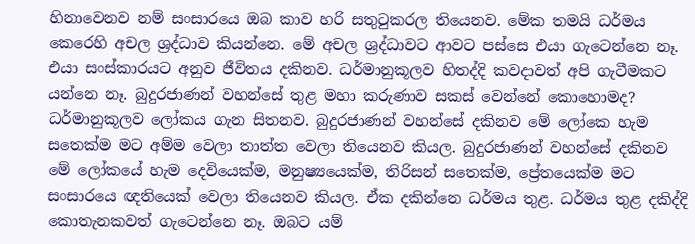හිනාවෙනව නම් සංසාරයෙ ඔබ කාව හරි සතුටුකරල තියෙනව. මේක තමයි ධර්මය කෙරෙහි අචල ශ්‍රද්ධාව කියන්නෙ. මේ අචල ශ්‍රද්ධාවට ආවට පස්‌සෙ එයා ගැටෙන්නෙ නෑ. එයා සංස්‌කාරයට අනුව ජීවිතය දකිනව. ධර්මානුකූලව හිතද්දි කවදාවත් අපි ගැටීමකට යන්නෙ නෑ. බුදුරජාණන් වහන්සේ තුළ මහා කරුණාව සකස්‌ වෙන්නේ කොහොමද? ධර්මානුකූලව ලෝකය ගැන සිතනව. බුදුරජාණන් වහන්සේ දකිනව මේ ලෝකෙ හැම සතෙක්‌ම මට අම්ම වෙලා තාත්ත වෙලා තියෙනව කියල. බුදුරජාණන් වහන්සේ දකිනව මේ ලෝකයේ හැම දෙවියෙක්‌ම, මනුෂ්‍යයෙක්‌ම, තිරිසන් සතෙක්‌ම, ප්‍රේතයෙක්‌ම මට සංසාරයෙ ඥතියෙක්‌ වෙලා තියෙනව කියල. ඒක දකින්නෙ ධර්මය තුළ. ධර්මය තුළ දකිද්දි කොතැනකවත් ගැටෙන්නෙ නෑ. ඔබට යම්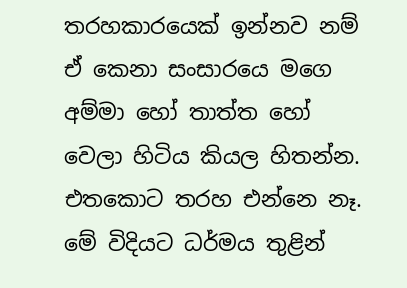තරහකාරයෙක්‌ ඉන්නව නම් ඒ කෙනා සංසාරයෙ මගෙ අම්මා හෝ තාත්ත හෝ වෙලා හිටිය කියල හිතන්න. එතකොට තරහ එන්නෙ නෑ. මේ විදියට ධර්මය තුළින්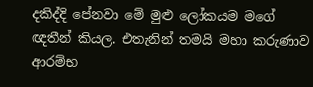දකිද්දි පේනවා මේ මුළු ලෝකයම මගේ ඥතීන් කියල. එතැනින් තමයි මහා කරුණාව ආරම්භ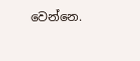වෙන්නෙ.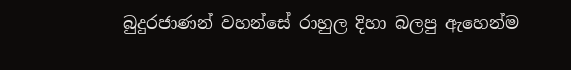බුදුරජාණන් වහන්සේ රාහුල දිහා බලපු ඇහෙන්ම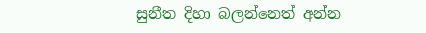සුනීත දිහා බලන්නෙත් අන්න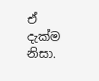ඒ දැක්‌ම නිසා.